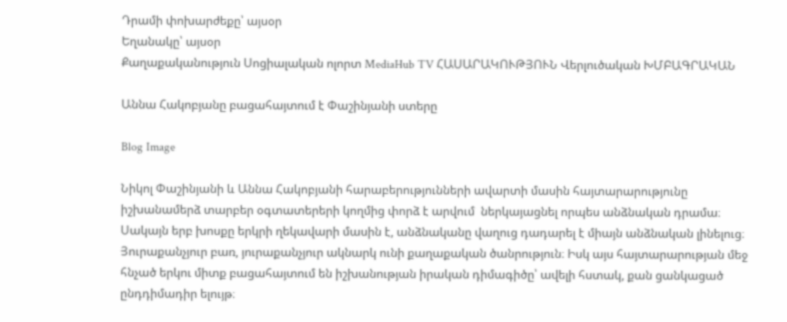Դրամի փոխարժեքը՝ այսօր
Եղանակը՝ այսօր
Քաղաքականություն Սոցիալական ոլորտ MediaHub TV ՀԱՍԱՐԱԿՈՒԹՅՈՒՆ Վերլուծական ԽՄԲԱԳՐԱԿԱՆ

Աննա Հակոբյանը բացահայտում է Փաշինյանի ստերը

Blog Image

Նիկոլ Փաշինյանի և Աննա Հակոբյանի հարաբերությունների ավարտի մասին հայտարարությունը իշխանամերձ տարբեր օգտատերերի կողմից փորձ է արվում  ներկայացնել որպես անձնական դրամա։ Սակայն երբ խոսքը երկրի ղեկավարի մասին է, անձնականը վաղուց դադարել է միայն անձնական լինելուց։ Յուրաքանչյուր բառ, յուրաքանչյուր ակնարկ ունի քաղաքական ծանրություն։ Իսկ այս հայտարարության մեջ հնչած երկու միտք բացահայտում են իշխանության իրական դիմագիծը՝ ավելի հստակ, քան ցանկացած ընդդիմադիր ելույթ։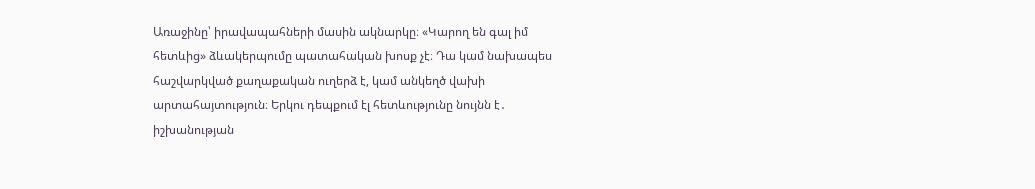Առաջինը՝ իրավապահների մասին ակնարկը։ «Կարող են գալ իմ հետևից» ձևակերպումը պատահական խոսք չէ։ Դա կամ նախապես հաշվարկված քաղաքական ուղերձ է, կամ անկեղծ վախի արտահայտություն։ Երկու դեպքում էլ հետևությունը նույնն է․ իշխանության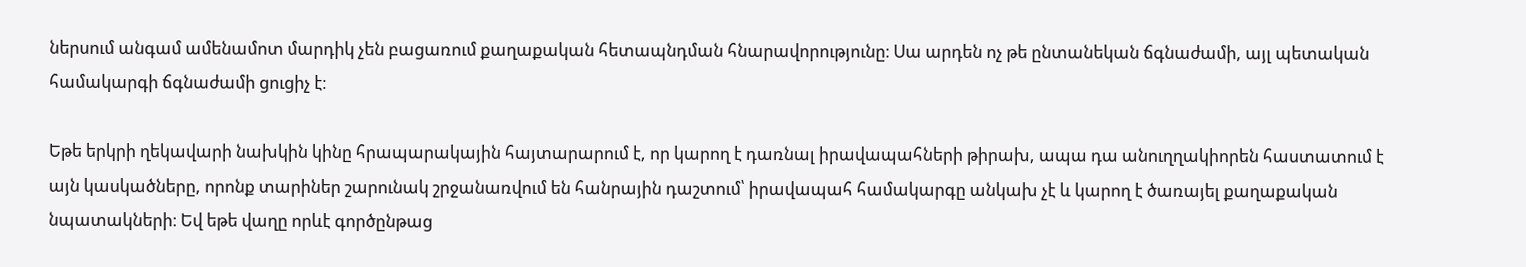ներսում անգամ ամենամոտ մարդիկ չեն բացառում քաղաքական հետապնդման հնարավորությունը։ Սա արդեն ոչ թե ընտանեկան ճգնաժամի, այլ պետական համակարգի ճգնաժամի ցուցիչ է։

Եթե երկրի ղեկավարի նախկին կինը հրապարակային հայտարարում է, որ կարող է դառնալ իրավապահների թիրախ, ապա դա անուղղակիորեն հաստատում է այն կասկածները, որոնք տարիներ շարունակ շրջանառվում են հանրային դաշտում՝ իրավապահ համակարգը անկախ չէ և կարող է ծառայել քաղաքական նպատակների։ Եվ եթե վաղը որևէ գործընթաց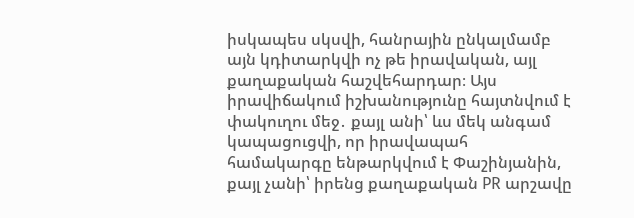իսկապես սկսվի, հանրային ընկալմամբ այն կդիտարկվի ոչ թե իրավական, այլ քաղաքական հաշվեհարդար։ Այս իրավիճակում իշխանությունը հայտնվում է փակուղու մեջ․ քայլ անի՝ ևս մեկ անգամ կապացուցվի, որ իրավապահ համակարգը ենթարկվում է Փաշինյանին, քայլ չանի՝ իրենց քաղաքական PR արշավը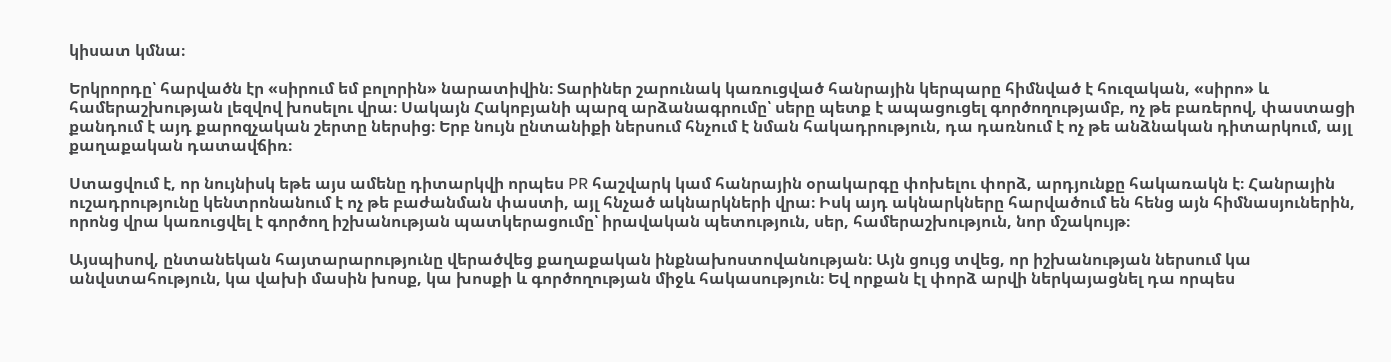կիսատ կմնա։

Երկրորդը՝ հարվածն էր «սիրում եմ բոլորին» նարատիվին։ Տարիներ շարունակ կառուցված հանրային կերպարը հիմնված է հուզական, «սիրո» և համերաշխության լեզվով խոսելու վրա։ Սակայն Հակոբյանի պարզ արձանագրումը՝ սերը պետք է ապացուցել գործողությամբ, ոչ թե բառերով, փաստացի քանդում է այդ քարոզչական շերտը ներսից։ Երբ նույն ընտանիքի ներսում հնչում է նման հակադրություն, դա դառնում է ոչ թե անձնական դիտարկում, այլ քաղաքական դատավճիռ։

Ստացվում է, որ նույնիսկ եթե այս ամենը դիտարկվի որպես PR հաշվարկ կամ հանրային օրակարգը փոխելու փորձ, արդյունքը հակառակն է։ Հանրային ուշադրությունը կենտրոնանում է ոչ թե բաժանման փաստի, այլ հնչած ակնարկների վրա։ Իսկ այդ ակնարկները հարվածում են հենց այն հիմնասյուներին, որոնց վրա կառուցվել է գործող իշխանության պատկերացումը՝ իրավական պետություն, սեր, համերաշխություն, նոր մշակույթ։

Այսպիսով, ընտանեկան հայտարարությունը վերածվեց քաղաքական ինքնախոստովանության։ Այն ցույց տվեց, որ իշխանության ներսում կա անվստահություն, կա վախի մասին խոսք, կա խոսքի և գործողության միջև հակասություն։ Եվ որքան էլ փորձ արվի ներկայացնել դա որպես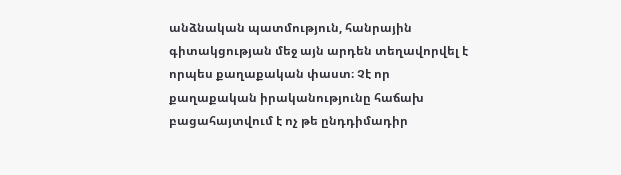անձնական պատմություն, հանրային գիտակցության մեջ այն արդեն տեղավորվել է որպես քաղաքական փաստ։ Չէ որ քաղաքական իրականությունը հաճախ բացահայտվում է ոչ թե ընդդիմադիր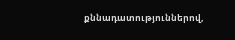քննադատություններով,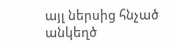այլ ներսից հնչած անկեղծ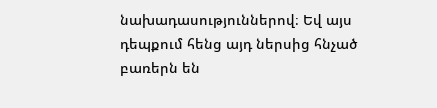նախադասություններով։ Եվ այս դեպքում հենց այդ ներսից հնչած բառերն են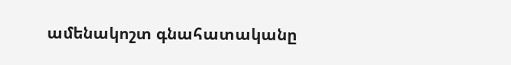ամենակոշտ գնահատականը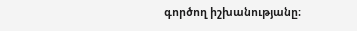գործող իշխանությանը։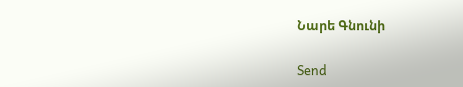Նարե Գնունի

Send